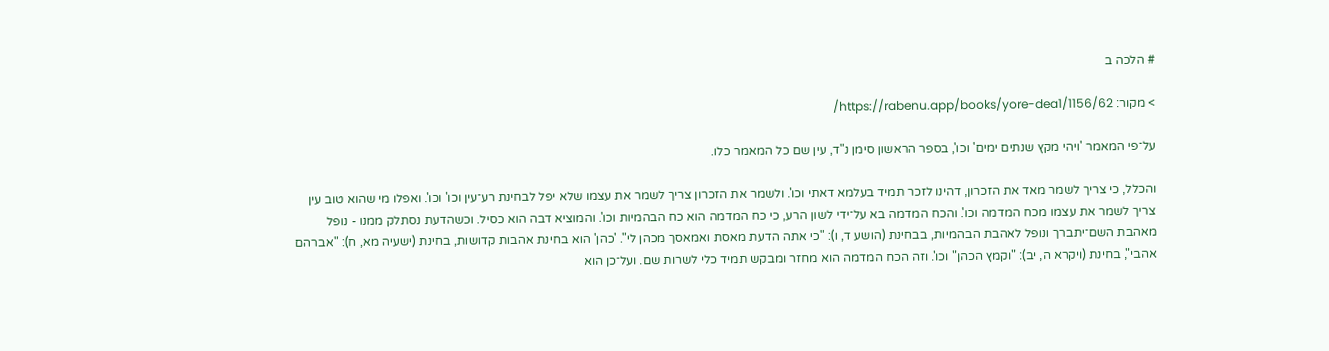# הלכה ב

> מקור: https://rabenu.app/books/yore-dea1/1156/62/

על־פי המאמר 'ויהי מקץ שנתים ימים' וכו', בספר הראשון סימן נ"ד, עין שם כל המאמר כלו.

והכלל, כי צריך לשמר מאד את הזכרון, דהינו לזכר תמיד בעלמא דאתי וכו'. ולשמר את הזכרון צריך לשמר את עצמו שלא יפל לבחינת רע־עין וכו' וכו'. ואפלו מי שהוא טוב עין צריך לשמר את עצמו מכח המדמה וכו'. והכח המדמה בא על־ידי לשון הרע, כי כח המדמה הוא כח הבהמיות וכו'. והמוציא דבה הוא כסיל. וכשהדעת נסתלק ממנו - נופל מאהבת השם־יתברך ונופל לאהבת הבהמיות, בבחינת (הושע ד, ו): "כי אתה הדעת מאסת ואמאסך מכהן לי". 'כהן' הוא בחינת אהבות קדושות, בחינת (ישעיה מא, ח): "אברהם אהבי", בחינת (ויקרא ה, יב): "וקמץ הכהן" וכו'. וזה הכח המדמה הוא מחזר ומבקש תמיד כלי לשרות שם. ועל־כן הוא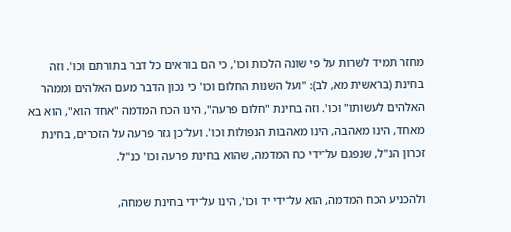מחזר תמיד לשרות על פי שונה הלכות וכו', כי הם בוראים כל דבר בתורתם וכו'. וזה בחינת (בראשית מא, לב): "ועל השנות החלום וכו' כי נכון הדבר מעם האלהים וממהר האלהים לעשותו" וכו'. וזה בחינת "חלום פרעה", הינו הכח המדמה "אחד הוא", הוא בא מאחד, הינו מאהבה, הינו מאהבות הנפולות וכו'. ועל־כן גזר פרעה על הזכרים, בחינת זכרון הנ"ל, שנפגם על־ידי כח המדמה, שהוא בחינת פרעה וכו' כנ"ל.

ולהכניע הכח המדמה, הוא על־ידי יד וכו', הינו על־ידי בחינת שמחה,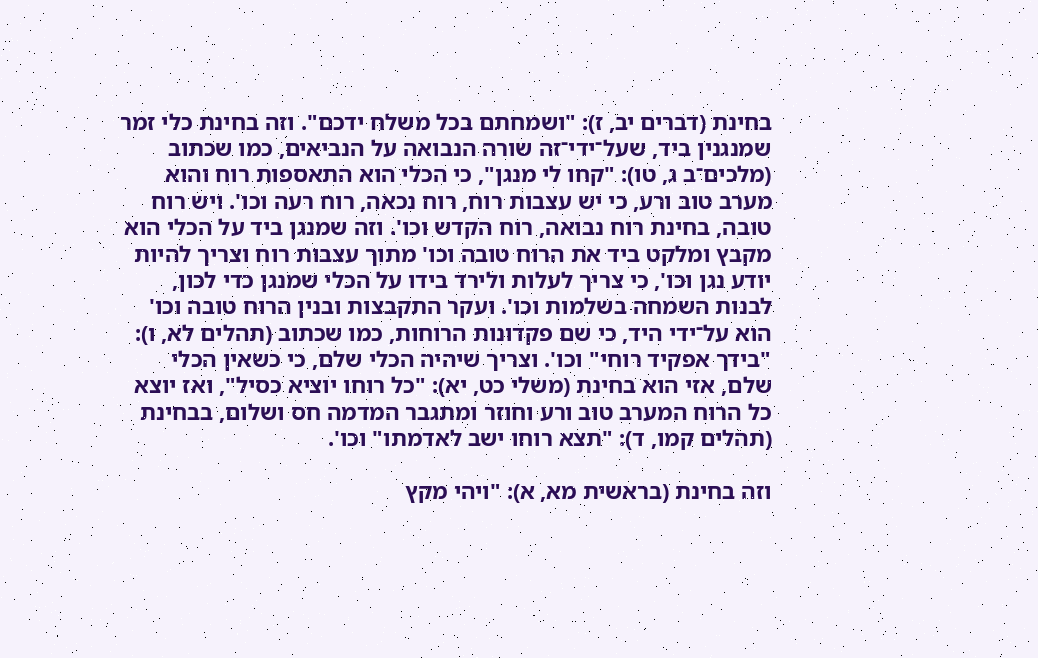בחינת (דברים יב, ז): "ושמחתם בכל משלח ידכם". וזה בחינת כלי זמר שמנגנין ביד, שעל־ידי־זה שורה הנבואה על הנביאים, כמו שכתוב (מלכים־ב ג, טו): "קחו לי מנגן", כי הכלי הוא התאספות רוח והוא מערב טוב ורע, כי יש עצבות רוח, רוח נכאה, רוח רעה וכו'. ויש רוח טובה, בחינת רוח נבואה, רוח הקדש וכו'. וזה שמנגן ביד על הכלי הוא מקבץ ומלקט ביד את הרוח טובה וכו' מתוך עצבות רוח וצריך להיות יודע נגן וכו', כי צריך לעלות ולירד בידו על הכלי שמנגן כדי לכון, לבנות השמחה בשלמות וכו'. ועקר התקבצות ובנין הרוח טובה וכו' הוא על־ידי היד, כי שם פקדונות הרוחות, כמו שכתוב (תהלים לא, ו): "בידך אפקיד רוחי" וכו'. וצריך שיהיה הכלי שלם, כי כשאין הכלי שלם, אזי הוא בחינת (משלי כט, יא): "כל רוחו יוציא כסיל", ואז יוצא כל הרוח המערב טוב ורע וחוזר ומתגבר המדמה חס ושלום, בבחינת (תהלים קמו, ד): "תצא רוחו ישב לאדמתו" וכו'.

וזה בחינת (בראשית מא, א): "ויהי מקץ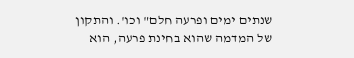שנתים ימים ופרעה חלם" וכו'. והתקון של המדמה שהוא בחינת פרעה, הוא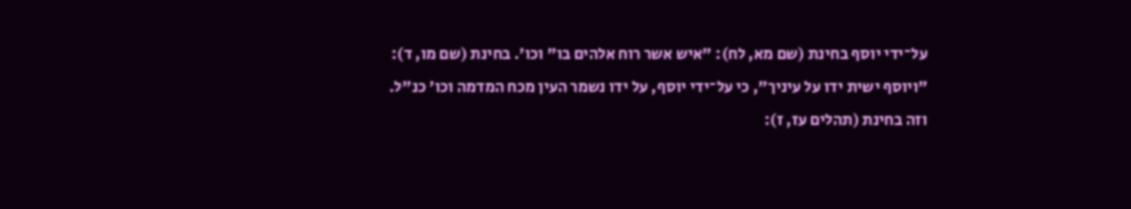על־ידי יוסף בחינת (שם מא, לח): "איש אשר רוח אלהים בו" וכו'. בחינת (שם מו, ד): "ויוסף ישית ידו על עיניך", כי על־ידי יוסף, על ידו נשמר העין מכח המדמה וכו' כנ"ל. וזה בחינת (תהלים עז, ז):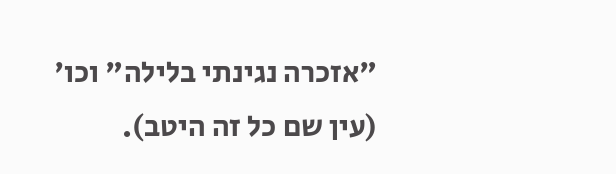"אזכרה נגינתי בלילה" וכו' (עין שם כל זה היטב).